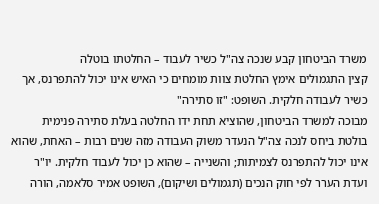משרד הביטחון קבע שנכה צה"ל כשיר לעבוד – החלטתו בוטלה
קצין התגמולים אימץ החלטת צוות מומחים כי האיש אינו יכול להתפרנס, אך כשיר לעבודה חלקית. השופט: "זו סתירה"
מבוכה למשרד הביטחון, שהוציא תחת ידו החלטה בעלת סתירה פנימית בולטת ביחס לנכה צה"ל הנעדר משוק העבודה מזה שנים רבות – האחת, שהוא אינו יכול להתפרנס לצמיתות; והשנייה – שהוא כן יכול לעבוד חלקית. יו"ר ועדת הערר לפי חוק הנכים (תגמולים ושיקום), השופט אמיר סלאמה, הורה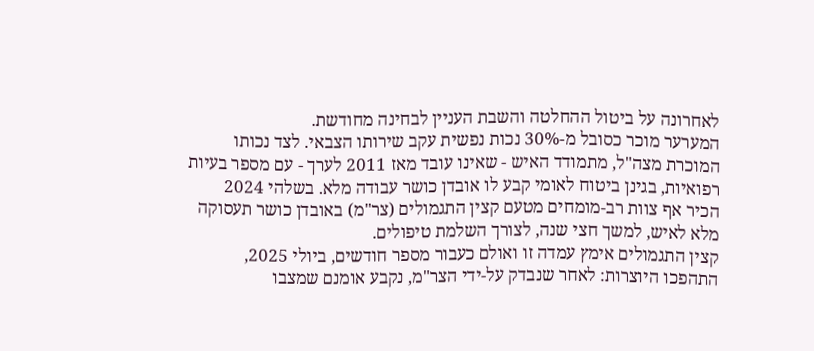לאחרונה על ביטול ההחלטה והשבת העניין לבחינה מחודשת.
המערער מוכר כסובל מ-30% נכות נפשית עקב שירותו הצבאי. לצד נכותו המוכרת מצה"ל, מתמודד האיש - שאינו עובד מאז 2011 לערך - עם מספר בעיות רפואיות, בגינן ביטוח לאומי קבע לו אובדן כושר עבודה מלא. בשלהי 2024 הכיר אף צוות רב-מומחים מטעם קצין התגמולים (צר"מ) באובדן כושר תעסוקה מלא לאיש, למשך חצי שנה, לצורך השלמת טיפולים.
קצין התגמולים אימץ עמדה זו ואולם כעבור מספר חודשים, ביולי 2025, התהפכו היוצרות: לאחר שנבדק על-ידי הצר"מ, נקבע אומנם שמצבו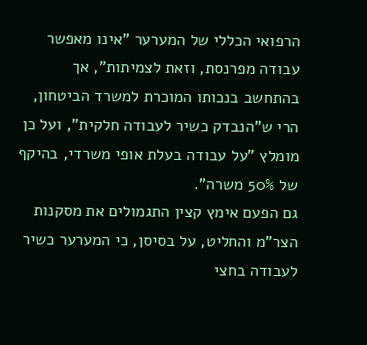הרפואי הכללי של המערער "אינו מאפשר עבודה מפרנסת, וזאת לצמיתות", אך בהתחשב בנכותו המוכרת למשרד הביטחון, הרי ש"הנבדק כשיר לעבודה חלקית", ועל כן מומלץ "על עבודה בעלת אופי משרדי, בהיקף של 50% משרה".
גם הפעם אימץ קצין התגמולים את מסקנות הצר"מ והחליט, על בסיסן, כי המערער כשיר לעבודה בחצי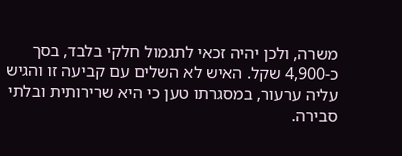משרה, ולכן יהיה זכאי לתגמול חלקי בלבד, בסך כ-4,900 שקל. האיש לא השלים עם קביעה זו והגיש עליה ערעור, במסגרתו טען כי היא שרירותית ובלתי סבירה.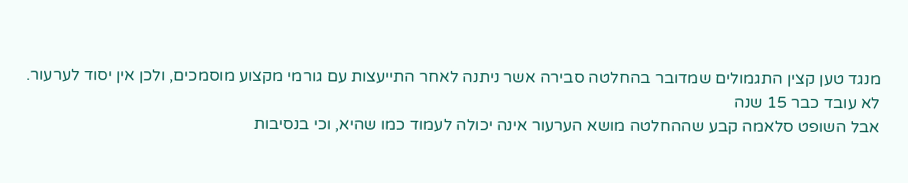מנגד טען קצין התגמולים שמדובר בהחלטה סבירה אשר ניתנה לאחר התייעצות עם גורמי מקצוע מוסמכים, ולכן אין יסוד לערעור.
לא עובד כבר 15 שנה
אבל השופט סלאמה קבע שההחלטה מושא הערעור אינה יכולה לעמוד כמו שהיא, וכי בנסיבות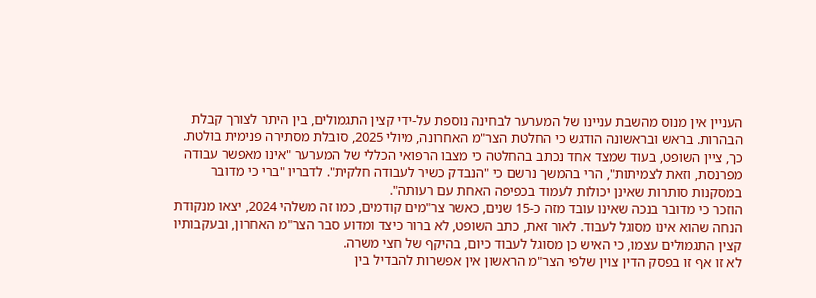העניין אין מנוס מהשבת עניינו של המערער לבחינה נוספת על-ידי קצין התגמולים, בין היתר לצורך קבלת הבהרות. בראש ובראשונה הודגש כי החלטת הצר"מ האחרונה, מיולי 2025, סובלת מסתירה פנימית בולטת.
כך, ציין השופט, בעוד שמצד אחד נכתב בהחלטה כי מצבו הרפואי הכללי של המערער "אינו מאפשר עבודה מפרנסת, וזאת לצמיתות", הרי בהמשך נרשם כי "הנבדק כשיר לעבודה חלקית". לדבריו "ברי כי מדובר במסקנות סותרות שאינן יכולות לעמוד בכפיפה האחת עם רעותה".
הוזכר כי מדובר בנכה שאינו עובד מזה כ-15 שנים, כאשר צר"מים קודמים, כמו זה משלהי 2024, יצאו מנקודת הנחה שהוא אינו מסוגל לעבוד. לאור זאת, כתב השופט, לא ברור כיצד ומדוע סבר הצר"מ האחרון, ובעקבותיו קצין התגמולים עצמו, כי האיש כן מסוגל לעבוד כיום, בהיקף של חצי משרה.
לא זו אף זו בפסק הדין צוין שלפי הצר"מ הראשון אין אפשרות להבדיל בין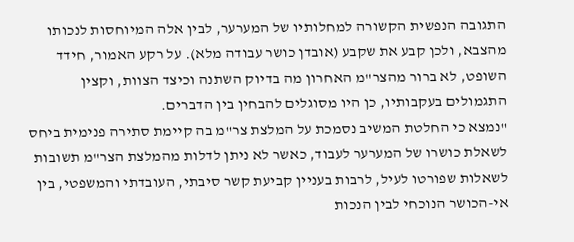התגובה הנפשית הקשורה למחלותיו של המערער, לבין אלה המיוחסות לנכותו מהצבא, ולכן קבע את שקבע (אובדן כושר עבודה מלא). על רקע האמור, חידד השופט, לא ברור מהצר"מ האחרון מה בדיוק השתנה וכיצד הצוות, וקצין התגמולים בעקבותיו, כן היו מסוגלים להבחין בין הדברים.
"נמצא כי החלטת המשיב נסמכת על המלצת צר"מ בה קיימת סתירה פנימית ביחס לשאלת כושרו של המערער לעבוד, כאשר לא ניתן לדלות מהמלצת הצר"מ תשובות לשאלות שפורטו לעיל, לרבות בעניין קביעת קשר סיבתי, העובדתי והמשפטי, בין אי-הכושר הנוכחי לבין הנכות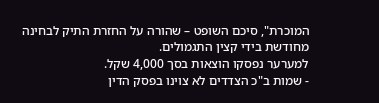המוכרת", סיכם השופט – שהורה על החזרת התיק לבחינה מחודשת בידי קצין התגמולים.
למערער נפסקו הוצאות בסך 4,000 שקל.
- שמות ב"כ הצדדים לא צוינו בפסק הדין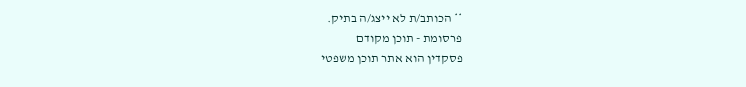** הכותב/ת לא ייצג/ה בתיק.
פרסומת - תוכן מקודם
פסקדין הוא אתר תוכן משפטי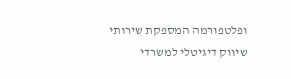ופלטפורמה המספקת שירותי שיווק דיגיטלי למשרדי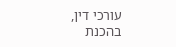עורכי דין,
בהכנת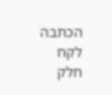הכתבה לקח חלק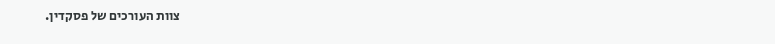צוות העורכים של פסקדין.